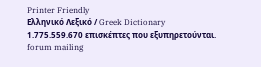Printer Friendly
Ελληνικό Λεξικό / Greek Dictionary
1.775.559.670 επισκέπτες που εξυπηρετούνται.
forum mailing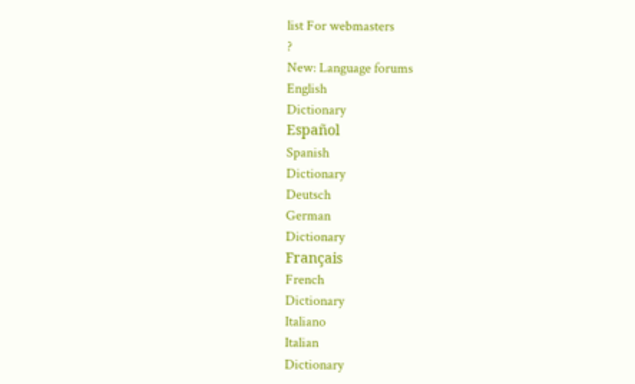list For webmasters
?
New: Language forums
English
Dictionary
Español
Spanish
Dictionary
Deutsch
German
Dictionary
Français
French
Dictionary
Italiano
Italian
Dictionary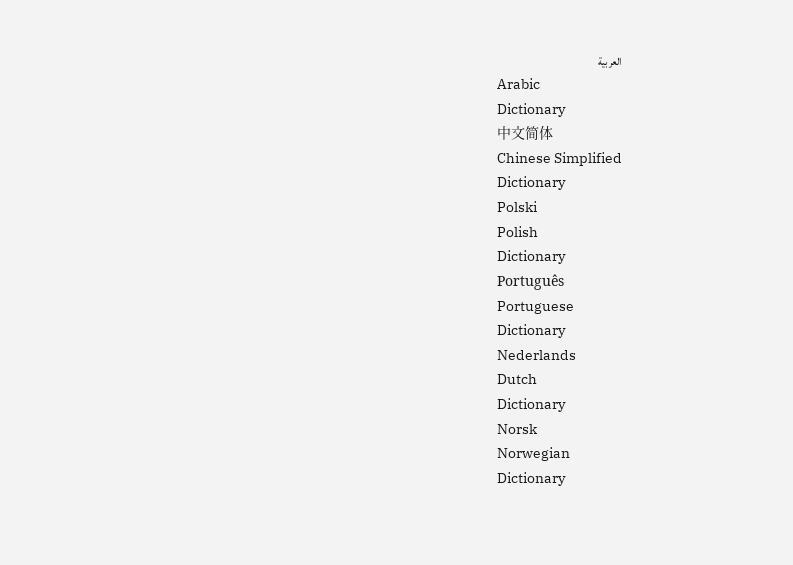العربية
Arabic
Dictionary
中文简体
Chinese Simplified
Dictionary
Polski
Polish
Dictionary
Português
Portuguese
Dictionary
Nederlands
Dutch
Dictionary
Norsk
Norwegian
Dictionary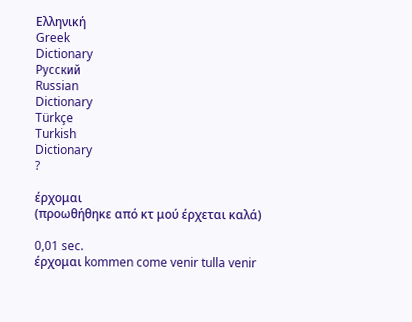Ελληνική
Greek
Dictionary
Русский
Russian
Dictionary
Türkçe
Turkish
Dictionary
?

έρχομαι
(προωθήθηκε από κτ μού έρχεται καλά)

0,01 sec.
έρχομαι kommen come venir tulla venir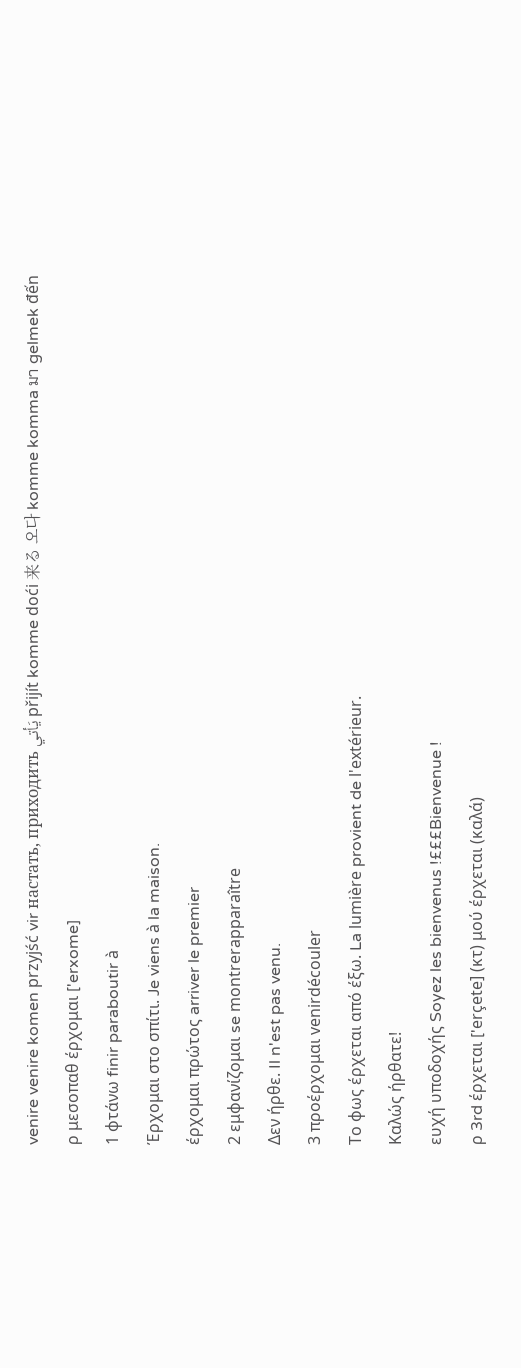venire venire komen przyjść vir настать, приходить يَأتي přijít komme doći 来る 오다 komme komma มา gelmek đến
ρ μεσοπαθ έρχομαι ['erxome]
1 φτάνω finir paraboutir à
Έρχομαι στο σπίτι. Je viens à la maison.
έρχομαι πρώτος arriver le premier
2 εμφανίζομαι se montrerapparaître
Δεν ήρθε. Il n'est pas venu.
3 προέρχομαι venirdécouler
Το φως έρχεται από έξω. La lumière provient de l'extérieur.
Καλώς ήρθατε!
ευχή υποδοχής Soyez les bienvenus !£££Bienvenue !
ρ 3rd έρχεται ['erçete] (κτ) μού έρχεται (καλά)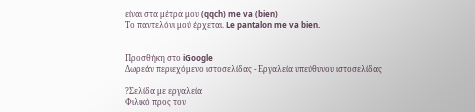είναι στα μέτρα μου (qqch) me va (bien)
Το παντελόνι μού έρχεται. Le pantalon me va bien.


Προσθήκη στο iGoogle
Δωρεάν περιεχόμενο ιστοσελίδας - Εργαλεία υπεύθυνου ιστοσελίδας

?Σελίδα με εργαλεία
Φιλικό προς τον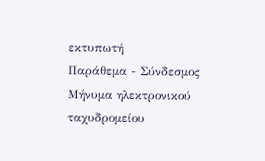εκτυπωτή
Παράθεμα - Σύνδεσμος
Μήνυμα ηλεκτρονικού ταχυδρομείου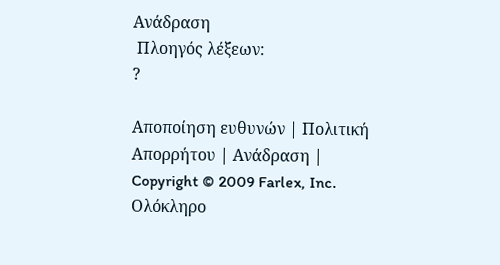Ανάδραση
 Πλοηγός λέξεων:
?

Αποποίηση ευθυνών | Πολιτική Απορρήτου | Ανάδραση | Copyright © 2009 Farlex, Inc.
Ολόκληρο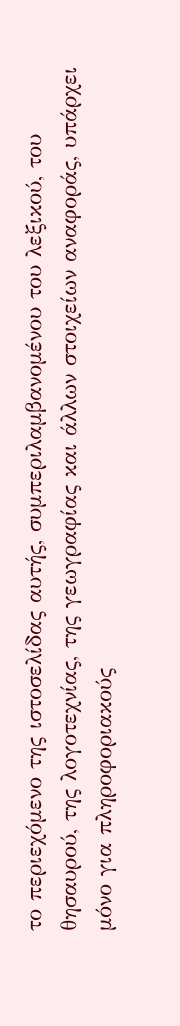το περιεχόμενο της ιστοσελίδας αυτής, συμπεριλαμβανομένου του λεξικού, του θησαυρού, της λογοτεχνίας, της γεωγραφίας και άλλων στοιχείων αναφοράς, υπάρχει μόνο για πληροφοριακούς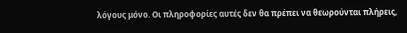λόγους μόνο. Οι πληροφορίες αυτές δεν θα πρέπει να θεωρούνται πλήρεις,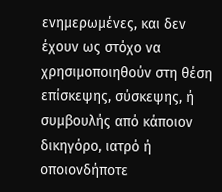ενημερωμένες, και δεν έχουν ως στόχο να χρησιμοποιηθούν στη θέση επίσκεψης, σύσκεψης, ή συμβουλής από κάποιον δικηγόρο, ιατρό ή οποιονδήποτε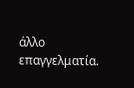άλλο επαγγελματία.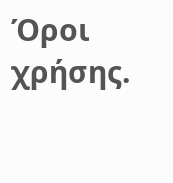Όροι χρήσης.